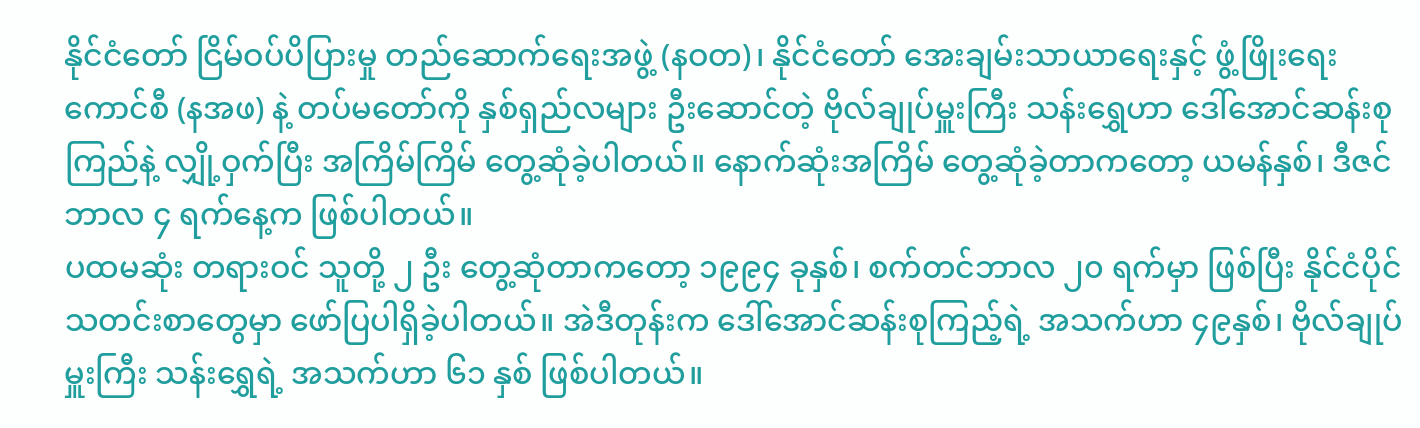နိုင်ငံတော် ငြိမ်ဝပ်ပိပြားမှု တည်ဆောက်ရေးအဖွဲ့ (နဝတ)၊ နိုင်ငံတော် အေးချမ်းသာယာရေးနှင့် ဖွံ့ဖြိုးရေး ကောင်စီ (နအဖ) နဲ့ တပ်မတော်ကို နှစ်ရှည်လများ ဦးဆောင်တဲ့ ဗိုလ်ချုပ်မှူးကြီး သန်းရွှေဟာ ဒေါ်အောင်ဆန်းစုကြည်နဲ့ လျှို့ဝှက်ပြီး အကြိမ်ကြိမ် တွေ့ဆုံခဲ့ပါတယ်။ နောက်ဆုံးအကြိမ် တွေ့ဆုံခဲ့တာကတော့ ယမန်နှစ်၊ ဒီဇင်ဘာလ ၄ ရက်နေ့က ဖြစ်ပါတယ်။
ပထမဆုံး တရားဝင် သူတို့ ၂ ဦး တွေ့ဆုံတာကတော့ ၁၉၉၄ ခုနှစ်၊ စက်တင်ဘာလ ၂၀ ရက်မှာ ဖြစ်ပြီး နိုင်ငံပိုင် သတင်းစာတွေမှာ ဖော်ပြပါရှိခဲ့ပါတယ်။ အဲဒီတုန်းက ဒေါ်အောင်ဆန်းစုကြည့်ရဲ့ အသက်ဟာ ၄၉နှစ်၊ ဗိုလ်ချုပ်မှူးကြီး သန်းရွှေရဲ့ အသက်ဟာ ၆၁ နှစ် ဖြစ်ပါတယ်။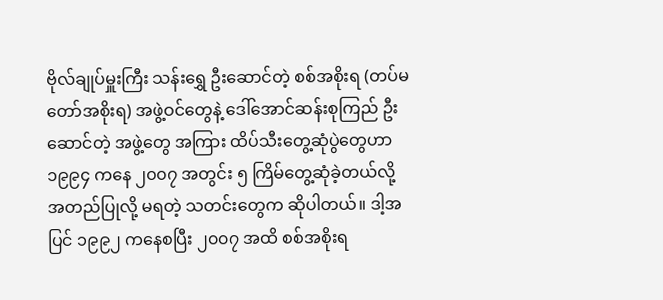ဗိုလ်ချုပ်မှူးကြီး သန်းရွှေ ဦးဆောင်တဲ့ စစ်အစိုးရ (တပ်မတော်အစိုးရ) အဖွဲ့ဝင်တွေနဲ့ ဒေါ်အောင်ဆန်းစုကြည် ဦးဆောင်တဲ့ အဖွဲ့တွေ အကြား ထိပ်သီးတွေ့ဆုံပွဲတွေဟာ ၁၉၉၄ ကနေ ၂၀၀၇ အတွင်း ၅ ကြိမ်တွေ့ဆုံခဲ့တယ်လို့ အတည်ပြုလို့ မရတဲ့ သတင်းတွေက ဆိုပါတယ်။ ဒါ့အပြင် ၁၉၉၂ ကနေစပြီး ၂၀၀၇ အထိ စစ်အစိုးရ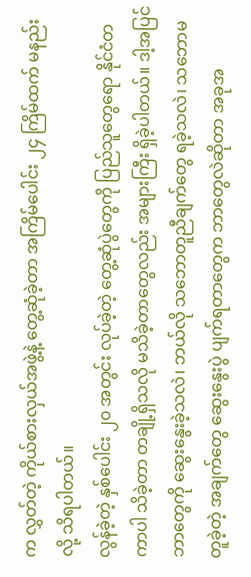က လွှတ်တဲ့ ကိုယ်စားလှယ်အဖွဲ့နဲ့ တွေ့ဆုံခဲ့တာ အကြိမ်ပေါင်း ၂၄ ကြိမ်ထက် မနည်းလို့ သိရပါတယ်။
လွန်ခဲ့တဲ့ နှစ်ပေါင်း ၂၀ အတွင်း လုပ်ခဲ့တဲ့ တွေ့ဆုံပွဲတွေကို ပြည်သူတွေရော နိုင်ငံတကာပါ သိခဲ့တာ တချို့ရှိသလို မသိခဲ့တာတွေလည်း အများကြီး ရှိခဲ့ပါတယ်။ ဒါ့အပြင် ဘာတွေကို ဆွေးနွေးခဲ့သလဲ၊ ဘယ်လို သဘောတူညီချက်တွေ ရခဲ့သလဲ၊ သဘောမတူခဲ့တဲ့ အချက်တွေ ဆွေးနွေးပွဲ ပျက်ရတာတွေက ဘာတွေလဲဆိုတာ အခုအ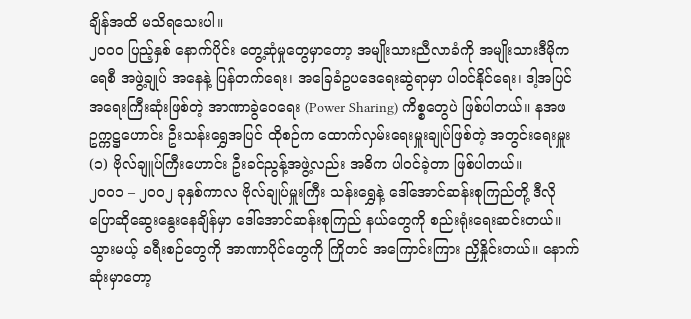ချိန်အထိ မသိရသေးပါ။
၂၀၀၀ ပြည့်နှစ် နောက်ပိုင်း တွေ့ဆုံမှုတွေမှာတော့ အမျိုးသားညီလာခံကို အမျိုးသားဒီမိုကရေစီ အဖွဲ့ချုပ် အနေနဲ့ ပြန်တက်ရေး၊ အခြေခံဥပဒေရေးဆွဲရာမှာ ပါဝင်နိုင်ရေး၊ ဒါ့အပြင် အရေးကြီးဆုံးဖြစ်တဲ့ အာဏာခွဲဝေရေး (Power Sharing) ကိစ္စတွေပဲ ဖြစ်ပါတယ်။ နအဖ ဥက္ကဋ္ဌဟောင်း ဦးသန်းရွှေအပြင် ထိုစဉ်က ထောက်လှမ်းရေးမှူးချုပ်ဖြစ်တဲ့ အတွင်းရေးမှူး (၁) ဗိုလ်ချူပ်ကြီးဟောင်း ဦးခင်ညွန့်အဖွဲ့လည်း အဓိက ပါဝင်ခဲ့တာ ဖြစ်ပါတယ်။
၂၀၀၁ – ၂၀၀၂ ခုနှစ်ကာလ ဗိုလ်ချုပ်မှူးကြီး သန်းရွှေနဲ့ ဒေါ်အောင်ဆန်းစုကြည်တို့ ဒီလို ပြောဆိုဆွေးနွေးနေချိန်မှာ ဒေါ်အောင်ဆန်းစုကြည် နယ်တွေကို စည်းရုံးရေးဆင်းတယ်။ သွားမယ့် ခရီးစဉ်တွေကို အာဏာပိုင်တွေကို ကြိုတင် အကြောင်းကြား ညှိနှိုင်းတယ်။ နောက်ဆုံးမှာတော့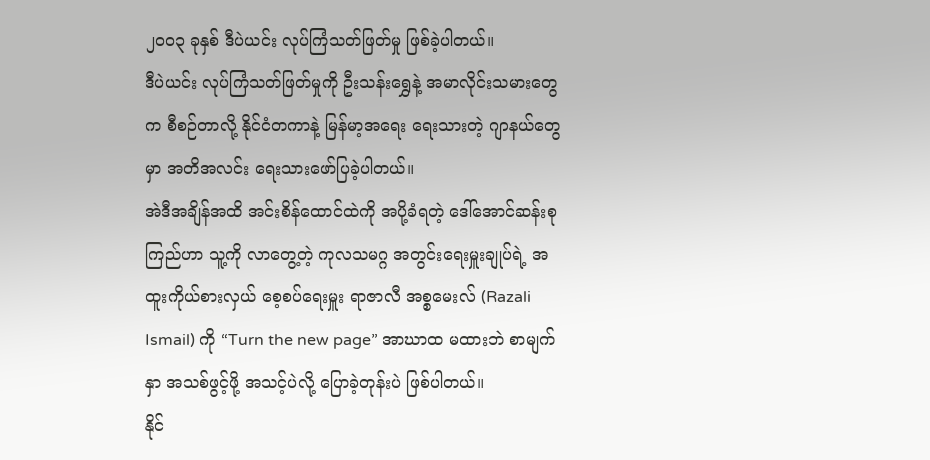၂၀၀၃ ခုနှစ် ဒီပဲယင်း လုပ်ကြံသတ်ဖြတ်မှု ဖြစ်ခဲ့ပါတယ်။
ဒီပဲယင်း လုပ်ကြံသတ်ဖြတ်မှုကို ဦးသန်းရွှေနဲ့ အမာလိုင်းသမားတွေက စီစဉ်တာလို့ နိုင်ငံတကာနဲ့ မြန်မာ့အရေး ရေးသားတဲ့ ဂျာနယ်တွေမှာ အတိအလင်း ရေးသားဖော်ပြခဲ့ပါတယ်။
အဲဒီအချိန်အထိ အင်းစိန်ထောင်ထဲကို အပို့ခံရတဲ့ ဒေါ်အောင်ဆန်းစုကြည်ဟာ သူ့ကို လာတွေ့တဲ့ ကုလသမဂ္ဂ အတွင်းရေးမှူးချုပ်ရဲ့ အထူးကိုယ်စားလှယ် စေ့စပ်ရေးမှူး ရာဇာလီ အစ္စမေးလ် (Razali Ismail) ကို “Turn the new page” အာဃာထ မထားဘဲ စာမျက်နှာ အသစ်ဖွင့်ဖို့ အသင့်ပဲလို့ ပြောခဲ့တုန်းပဲ ဖြစ်ပါတယ်။
နိုင်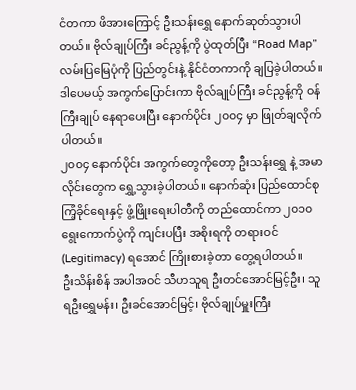ငံတကာ ဖိအားကြောင့် ဦးသန်းရွှေ နောက်ဆုတ်သွားပါတယ်။ ဗိုလ်ချုပ်ကြီး ခင်ညွန့်ကို ပွဲထုတ်ပြီး “Road Map” လမ်းပြမြေပုံကို ပြည်တွင်းနဲ့ နိုင်ငံတကာကို ချပြခဲ့ပါတယ်။ ဒါပေမယ့် အကွက်ပြောင်းကာ ဗိုလ်ချုပ်ကြီး ခင်ညွန့်ကို ဝန်ကြီးချုပ် နေရာပေးပြီး နောက်ပိုင်း ၂၀၀၄ မှာ ဖြုတ်ချလိုက်ပါတယ်။
၂၀၀၄ နောက်ပိုင်း အကွက်တွေကိုတော့ ဦးသန်းရွှေ နဲ့ အမာလိုင်းတွေက ရွှေ့သွားခဲ့ပါတယ်။ နောက်ဆုံး ပြည်ထောင်စု ကြံ့ခိုင်ရေးနှင့် ဖွံ့ဖြိုးရေးပါတီကို တည်ထောင်ကာ ၂၀၁၀ ရွေးကောက်ပွဲကို ကျင်းပပြီး အစိုးရကို တရားဝင် (Legitimacy) ရအောင် ကြိုးစားခဲ့တာ တွေ့ရပါတယ်။
ဦးသိန်းစိန် အပါအဝင် သီဟသူရ ဦးတင်အောင်မြင့်ဦး၊ သူရဦးရွှေမန်း၊ ဦးခင်အောင်မြင့်၊ ဗိုလ်ချုပ်မှူးကြီး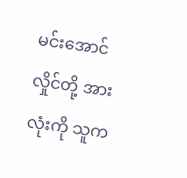မင်းအောင်လှိုင်တို့ အားလုံးကို သူက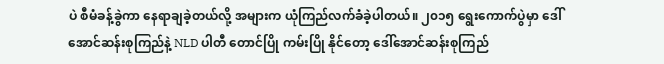ပဲ စီမံခန့်ခွဲကာ နေရာချခဲ့တယ်လို့ အများက ယုံကြည်လက်ခံခဲ့ပါတယ်။ ၂၀၁၅ ရွေးကောက်ပွဲမှာ ဒေါ်အောင်ဆန်းစုကြည်နဲ့ NLD ပါတီ တောင်ပြို ကမ်းပြို နိုင်တော့ ဒေါ်အောင်ဆန်းစုကြည်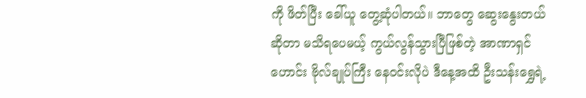ကို ဖိတ်ပြီး ခေါ်ယူ တွေ့ဆုံပါတယ်။ ဘာတွေ ဆွေးနွေးတယ်ဆိုတာ မသိရပေမယ့် ကွယ်လွန်သွားပြီဖြစ်တဲ့ အာဏာရှင်ဟောင်း ဗိုလ်ချုပ်ကြီး နေဝင်းလိုပဲ ဒီနေ့အထိ ဦးသန်းရွှေရဲ့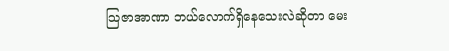သြဇာအာဏာ ဘယ်လောက်ရှိနေသေးလဲဆိုတာ မေး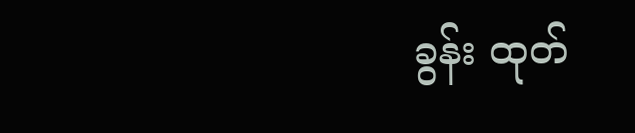ခွန်း ထုတ်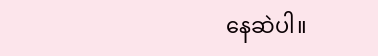နေဆဲပါ။